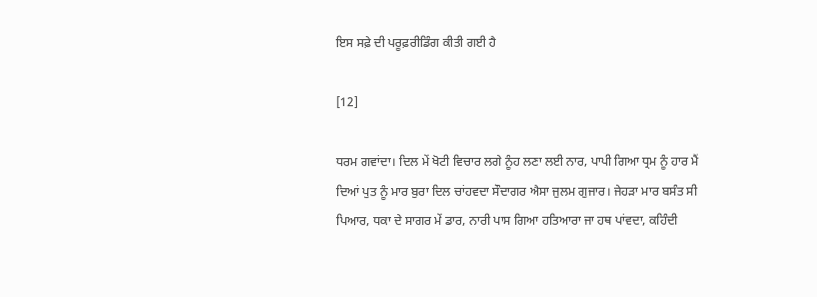ਇਸ ਸਫ਼ੇ ਦੀ ਪਰੂਫ਼ਰੀਡਿੰਗ ਕੀਤੀ ਗਈ ਹੈ

[12]

ਧਰਮ ਗਵਾਂਦਾ। ਦਿਲ ਮੇਂ ਖੋਟੀ ਵਿਚਾਰ ਲਗੇ ਨੂੰਹ ਲਣਾ ਲਈ ਨਾਰ, ਪਾਪੀ ਗਿਆ ਧ੍ਰਮ ਨੂੰ ਹਾਰ ਮੈਂ ਦਿਆਂ ਪੁਤ ਨੂੰ ਮਾਰ ਬੁਰਾ ਦਿਲ ਚਾਂਹਵਦਾ ਸੌਦਾਗਰ ਐਸਾ ਜੁਲਮ ਗੁਜਾਰ। ਜੇਹੜਾ ਮਾਰ ਬਸੰਤ ਸੀ ਪਿਆਰ, ਧਕਾ ਦੇ ਸਾਗਰ ਮੇਂ ਡਾਰ, ਨਾਰੀ ਪਾਸ ਗਿਆ ਹਤਿਆਰਾ ਜਾ ਹਥ ਪਾਂਵਦਾ, ਕਹਿੰਦੀ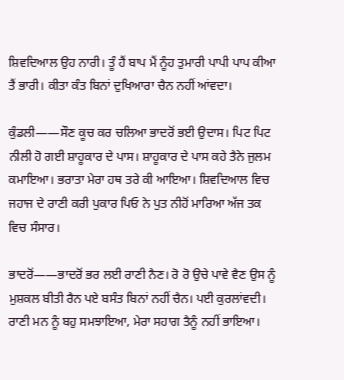ਸ਼ਿਵਦਿਆਲ ਉਹ ਨਾਰੀ। ਤੂੰ ਹੈਂ ਬਾਪ ਮੈਂ ਨੂੰਹ ਤੁਮਾਰੀ ਪਾਪੀ ਪਾਪ ਕੀਆ ਤੈਂ ਭਾਰੀ। ਕੀਤਾ ਕੰਤ ਬਿਨਾਂ ਦੁਖਿਆਰਾ ਚੈਨ ਨਹੀਂ ਆਂਵਦਾ।

ਕੁੰਡਲੀ——ਸੌਣ ਕੂਚ ਕਰ ਚਲਿਆ ਭਾਦਰੋਂ ਭਈ ਉਦਾਸ। ਪਿਟ ਪਿਟ ਨੀਲੀ ਹੋ ਗਈ ਸ਼ਾਹੂਕਾਰ ਦੇ ਪਾਸ। ਸ਼ਾਹੂਕਾਰ ਦੇ ਪਾਸ ਕਹੇ ਤੈਨੇ ਜੁਲਮ ਕਮਾਇਆ। ਭਰਾਤਾ ਮੇਰਾ ਹਥ ਤਰੇ ਕੀ ਆਇਆ। ਸ਼ਿਵਦਿਆਲ ਵਿਚ ਜਹਾਜ ਦੇ ਰਾਣੀ ਕਰੀ ਪੁਕਾਰ ਪਿਓ ਨੇ ਪੁਤ ਨੀਹੋਂ ਮਾਰਿਆ ਅੱਜ ਤਕ ਵਿਚ ਸੰਸਾਰ।

ਭਾਦਰੋਂ——ਭਾਦਰੋਂ ਭਰ ਲਈ ਰਾਣੀ ਨੈਣ। ਰੋ ਰੋ ਉਚੇ ਪਾਵੇ ਵੈਣ ਉਸ ਨੂੰ ਮੁਸ਼ਕਲ ਬੀਤੀ ਰੈਨ ਪਏ ਬਸੰਤ ਬਿਨਾਂ ਨਹੀਂ ਚੈਨ। ਪਈ ਕੁਰਲਾਂਵਦੀ। ਰਾਣੀ ਮਨ ਨੂੰ ਬਹੁ ਸਮਝਾਇਆ, ਮੇਰਾ ਸਹਾਗ ਤੈਨੂੰ ਨਹੀਂ ਭਾਇਆ।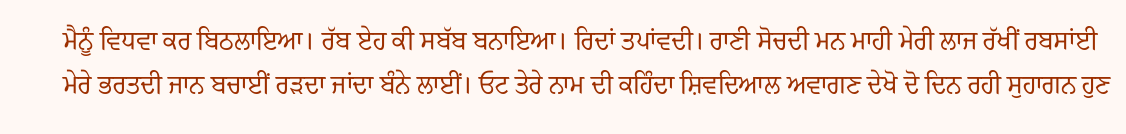ਮੈਨੂੰ ਵਿਧਵਾ ਕਰ ਬਿਠਲਾਇਆ। ਰੱਬ ਏਹ ਕੀ ਸਬੱਬ ਬਨਾਇਆ। ਰਿਦਾਂ ਤਪਾਂਵਦੀ। ਰਾਣੀ ਸੋਚਦੀ ਮਨ ਮਾਹੀ ਮੇਰੀ ਲਾਜ ਰੱਖੀਂ ਰਬਸਾਂਈ ਮੇਰੇ ਭਰਤਦੀ ਜਾਨ ਬਚਾਈਂ ਰੜਦਾ ਜਾਂਦਾ ਬੰਨੇ ਲਾਈਂ। ਓਟ ਤੇਰੇ ਨਾਮ ਦੀ ਕਹਿੰਦਾ ਸ਼ਿਵਦਿਆਲ ਅਵਾਗਣ ਦੇਖੋ ਦੋ ਦਿਨ ਰਹੀ ਸੁਹਾਗਨ ਹੁਣ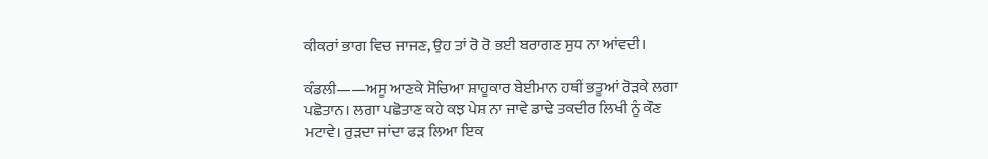ਕੀਕਰਾਂ ਭਾਗ ਵਿਚ ਜਾਜਣ, ਉਹ ਤਾਂ ਰੋ ਰੋ ਭਈ ਬਰਾਗਣ ਸੁਧ ਨਾ ਆਂਵਦੀ।

ਕੰਡਲੀ——ਅਸੂ ਆਣਕੇ ਸੋਚਿਆ ਸ਼ਾਹੂਕਾਰ ਬੇਈਮਾਨ ਹਥੀਂ ਭਤੂਆਂ ਰੋੜਕੇ ਲਗਾ ਪਛੋਤਾਨ। ਲਗਾ ਪਛੋਤਾਣ ਕਹੇ ਕਝ ਪੇਸ਼ ਨਾ ਜਾਵੇ ਡਾਢੇ ਤਕਦੀਰ ਲਿਖੀ ਨੂੰ ਕੌਣ ਮਟਾਵੇ। ਰੁੜਦਾ ਜਾਂਦਾ ਫੜ ਲਿਆ ਇਕ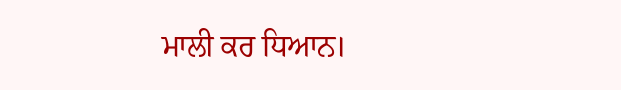ਮਾਲੀ ਕਰ ਧਿਆਨ।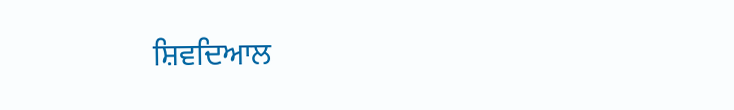ਸ਼ਿਵਦਿਆਲ